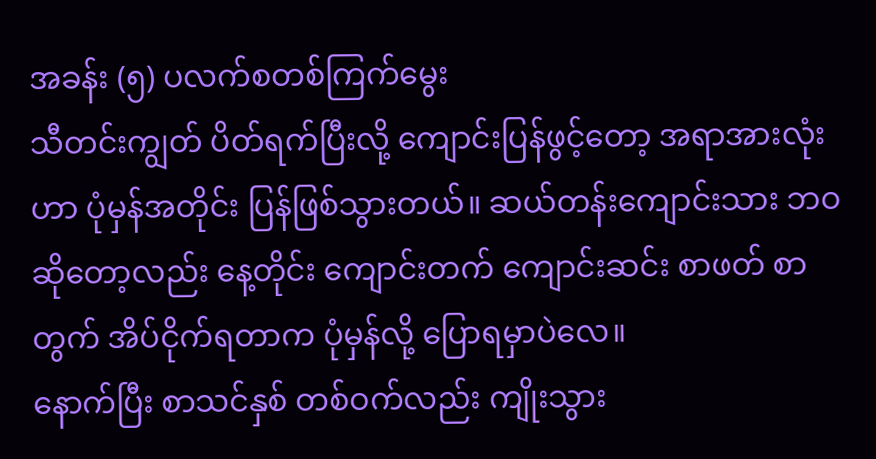အခန်း (၅) ပလက်စတစ်ကြက်မွေး
သီတင်းကျွတ် ပိတ်ရက်ပြီးလို့ ကျောင်းပြန်ဖွင့်တော့ အရာအားလုံးဟာ ပုံမှန်အတိုင်း ပြန်ဖြစ်သွားတယ်။ ဆယ်တန်းကျောင်းသား ဘဝဆိုတော့လည်း နေ့တိုင်း ကျောင်းတက် ကျောင်းဆင်း စာဖတ် စာတွက် အိပ်ငိုက်ရတာက ပုံမှန်လို့ ပြောရမှာပဲလေ။
နောက်ပြီး စာသင်နှစ် တစ်ဝက်လည်း ကျိုးသွား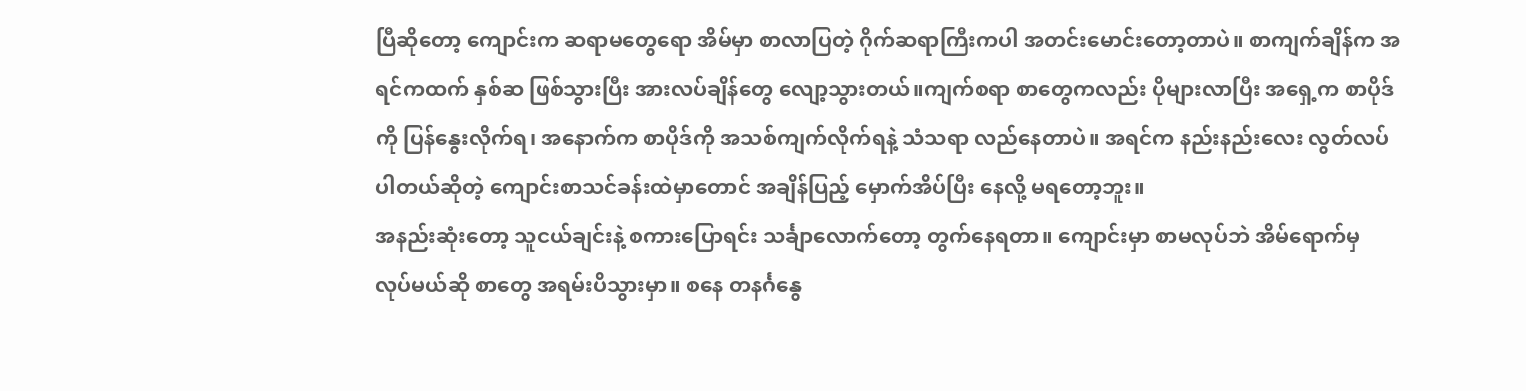ပြီဆိုတော့ ကျောင်းက ဆရာမတွေရော အိမ်မှာ စာလာပြတဲ့ ဂိုက်ဆရာကြီးကပါ အတင်းမောင်းတော့တာပဲ။ စာကျက်ချိန်က အရင်ကထက် နှစ်ဆ ဖြစ်သွားပြီး အားလပ်ချိန်တွေ လျော့သွားတယ်။ကျက်စရာ စာတွေကလည်း ပိုများလာပြီး အရှေ့က စာပိုဒ်ကို ပြန်နွေးလိုက်ရ၊ အနောက်က စာပိုဒ်ကို အသစ်ကျက်လိုက်ရနဲ့ သံသရာ လည်နေတာပဲ။ အရင်က နည်းနည်းလေး လွတ်လပ်ပါတယ်ဆိုတဲ့ ကျောင်းစာသင်ခန်းထဲမှာတောင် အချိန်ပြည့် မှောက်အိပ်ပြီး နေလို့ မရတော့ဘူး။
အနည်းဆုံးတော့ သူငယ်ချင်းနဲ့ စကားပြောရင်း သင်္ချာလောက်တော့ တွက်နေရတာ။ ကျောင်းမှာ စာမလုပ်ဘဲ အိမ်ရောက်မှ လုပ်မယ်ဆို စာတွေ အရမ်းပိသွားမှာ။ စနေ တနင်္ဂနွေ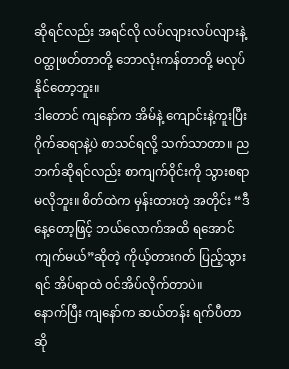ဆိုရင်လည်း အရင်လို လပ်လျားလပ်လျားနဲ့ ဝတ္ထုဖတ်တာတို့ ဘောလုံးကန်တာတို့ မလုပ်နိုင်တော့ဘူး။
ဒါတောင် ကျနော်က အိမ်နဲ့ ကျောင်းနဲ့ကူးပြီး ဂိုက်ဆရာနဲ့ပဲ စာသင်ရလို့ သက်သာတာ။ ညဘက်ဆိုရင်လည်း စာကျက်ဝိုင်းကို သွားစရာ မလိုဘူး။ စိတ်ထဲက မှန်းထားတဲ့ အတိုင်း “ဒီနေ့တော့ဖြင့် ဘယ်လောက်အထိ ရအောင်ကျက်မယ်”ဆိုတဲ့ ကိုယ့်တားဂတ် ပြည့်သွားရင် အိပ်ရာထဲ ဝင်အိပ်လိုက်တာပဲ။
နောက်ပြီး ကျနော်က ဆယ်တန်း ရက်ပီတာဆို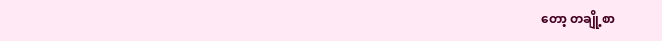တော့ တချို့စာ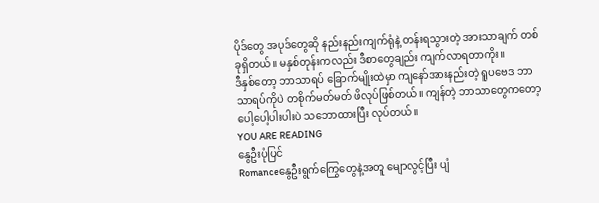ပိုဒ်တွေ အပုဒ်တွေဆို နည်းနည်းကျက်ရုံနဲ့ တန်းရသွားတဲ့ အားသာချက် တစ်ခုရှိတယ်။ မနှစ်တုန်းကလည်း ဒီစာတွေချည်း ကျက်လာရတာကိုး။
ဒီနှစ်တော့ ဘာသာရပ် ခြောက်မျိုးထဲမှာ ကျနော်အားနည်းတဲ့ ရူပဗေဒ ဘာသာရပ်ကိုပဲ တစိုက်မတ်မတ် ဖိလုပ်ဖြစ်တယ်။ ကျန်တဲ့ ဘာသာတွေကတော့ ပေါ့ပေါ့ပါးပါးပဲ သဘောထားပြီး လုပ်တယ်။
YOU ARE READING
နွေဦးပုံပြင်
Romanceနွေဦးရွက်ကြွေတွေနဲ့အတူ မျောလွင့်ပြီး ပျံ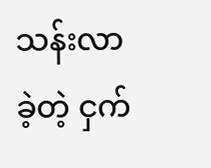သန်းလာခဲ့တဲ့ ငှက်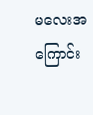မလေးအကြောင်း